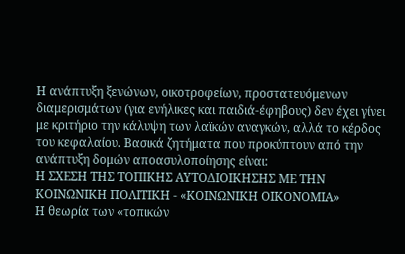Η ανάπτυξη ξενώνων, οικοτροφείων, προστατευόμενων διαμερισμάτων (για ενήλικες και παιδιά-έφηβους) δεν έχει γίνει με κριτήριο την κάλυψη των λαϊκών αναγκών, αλλά το κέρδος του κεφαλαίου. Βασικά ζητήματα που προκύπτουν από την ανάπτυξη δομών αποασυλοποίησης είναι:
Η ΣΧΕΣΗ ΤΗΣ ΤΟΠΙΚΗΣ ΑΥΤΟΔΙΟΙΚΗΣΗΣ ΜΕ ΤΗΝ ΚΟΙΝΩΝΙΚΗ ΠΟΛΙΤΙΚΗ - «ΚΟΙΝΩΝΙΚΗ ΟΙΚΟΝΟΜΙΑ»
Η θεωρία των «τοπικών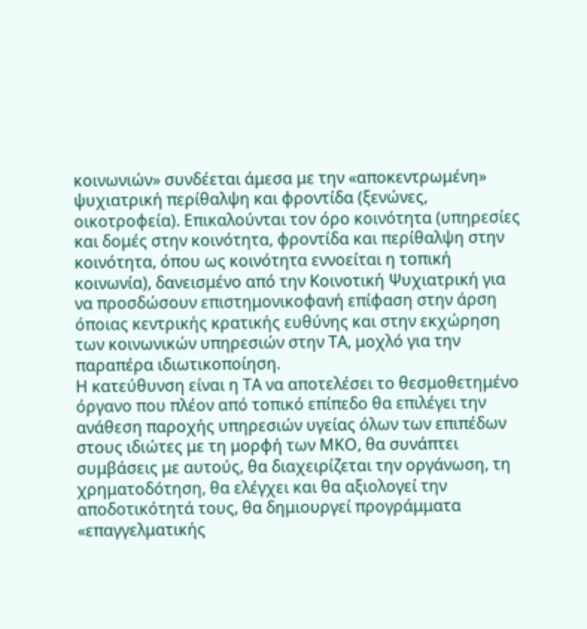κοινωνιών» συνδέεται άμεσα με την «αποκεντρωμένη» ψυχιατρική περίθαλψη και φροντίδα (ξενώνες, οικοτροφεία). Επικαλούνται τον όρο κοινότητα (υπηρεσίες και δομές στην κοινότητα, φροντίδα και περίθαλψη στην κοινότητα, όπου ως κοινότητα εννοείται η τοπική κοινωνία), δανεισμένο από την Κοινοτική Ψυχιατρική για να προσδώσουν επιστημονικοφανή επίφαση στην άρση όποιας κεντρικής κρατικής ευθύνης και στην εκχώρηση των κοινωνικών υπηρεσιών στην ΤΑ, μοχλό για την παραπέρα ιδιωτικοποίηση.
Η κατεύθυνση είναι η ΤΑ να αποτελέσει το θεσμοθετημένο όργανο που πλέον από τοπικό επίπεδο θα επιλέγει την ανάθεση παροχής υπηρεσιών υγείας όλων των επιπέδων στους ιδιώτες με τη μορφή των ΜΚΟ, θα συνάπτει συμβάσεις με αυτούς, θα διαχειρίζεται την οργάνωση, τη χρηματοδότηση, θα ελέγχει και θα αξιολογεί την αποδοτικότητά τους, θα δημιουργεί προγράμματα «επαγγελματικής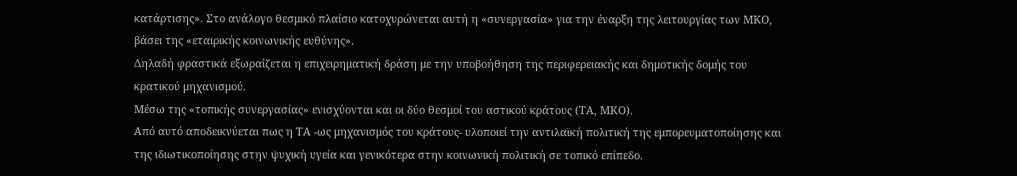κατάρτισης». Στο ανάλογο θεσμικό πλαίσιο κατοχυρώνεται αυτή η «συνεργασία» για την έναρξη της λειτουργίας των ΜΚΟ, βάσει της «εταιρικής κοινωνικής ευθύνης».
Δηλαδή φραστικά εξωραΐζεται η επιχειρηματική δράση με την υποβοήθηση της περιφερειακής και δημοτικής δομής του κρατικού μηχανισμού.
Μέσω της «τοπικής συνεργασίας» ενισχύονται και οι δύο θεσμοί του αστικού κράτους (ΤΑ, ΜΚΟ).
Από αυτό αποδεικνύεται πως η ΤΑ -ως μηχανισμός του κράτους- υλοποιεί την αντιλαϊκή πολιτική της εμπορευματοποίησης και της ιδιωτικοποίησης στην ψυχική υγεία και γενικότερα στην κοινωνική πολιτική σε τοπικό επίπεδο.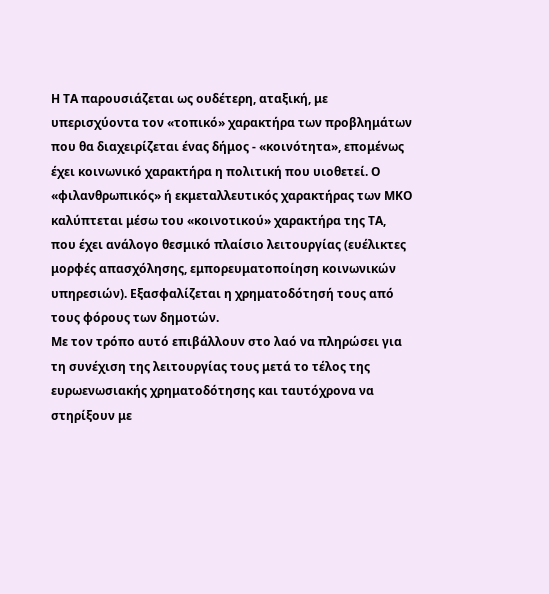Η ΤΑ παρουσιάζεται ως ουδέτερη, αταξική, με υπερισχύοντα τον «τοπικό» χαρακτήρα των προβλημάτων που θα διαχειρίζεται ένας δήμος - «κοινότητα», επομένως έχει κοινωνικό χαρακτήρα η πολιτική που υιοθετεί. Ο «φιλανθρωπικός» ή εκμεταλλευτικός χαρακτήρας των ΜΚΟ καλύπτεται μέσω του «κοινοτικού» χαρακτήρα της ΤΑ, που έχει ανάλογο θεσμικό πλαίσιο λειτουργίας (ευέλικτες μορφές απασχόλησης, εμπορευματοποίηση κοινωνικών υπηρεσιών). Εξασφαλίζεται η χρηματοδότησή τους από τους φόρους των δημοτών.
Με τον τρόπο αυτό επιβάλλουν στο λαό να πληρώσει για τη συνέχιση της λειτουργίας τους μετά το τέλος της ευρωενωσιακής χρηματοδότησης και ταυτόχρονα να στηρίξουν με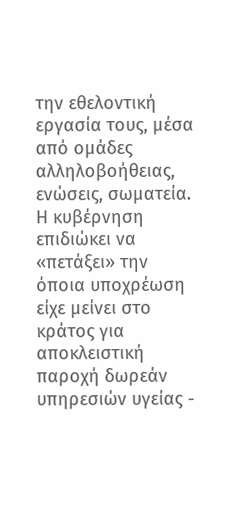την εθελοντική εργασία τους, μέσα από ομάδες αλληλοβοήθειας, ενώσεις, σωματεία. Η κυβέρνηση επιδιώκει να «πετάξει» την όποια υποχρέωση είχε μείνει στο κράτος για αποκλειστική παροχή δωρεάν υπηρεσιών υγείας -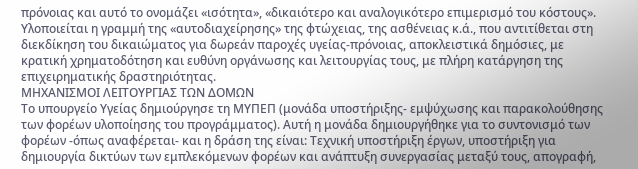πρόνοιας και αυτό το ονομάζει «ισότητα», «δικαιότερο και αναλογικότερο επιμερισμό του κόστους».
Υλοποιείται η γραμμή της «αυτοδιαχείρησης» της φτώχειας, της ασθένειας κ.ά., που αντιτίθεται στη διεκδίκηση του δικαιώματος για δωρεάν παροχές υγείας-πρόνοιας, αποκλειστικά δημόσιες, με κρατική χρηματοδότηση και ευθύνη οργάνωσης και λειτουργίας τους, με πλήρη κατάργηση της επιχειρηματικής δραστηριότητας.
ΜΗΧΑΝΙΣΜΟΙ ΛΕΙΤΟΥΡΓΙΑΣ ΤΩΝ ΔΟΜΩΝ
Το υπουργείο Υγείας δημιούργησε τη ΜΥΠΕΠ (μονάδα υποστήριξης- εμψύχωσης και παρακολούθησης των φορέων υλοποίησης του προγράμματος). Αυτή η μονάδα δημιουργήθηκε για το συντονισμό των φορέων -όπως αναφέρεται- και η δράση της είναι: Τεχνική υποστήριξη έργων, υποστήριξη για δημιουργία δικτύων των εμπλεκόμενων φορέων και ανάπτυξη συνεργασίας μεταξύ τους, απογραφή,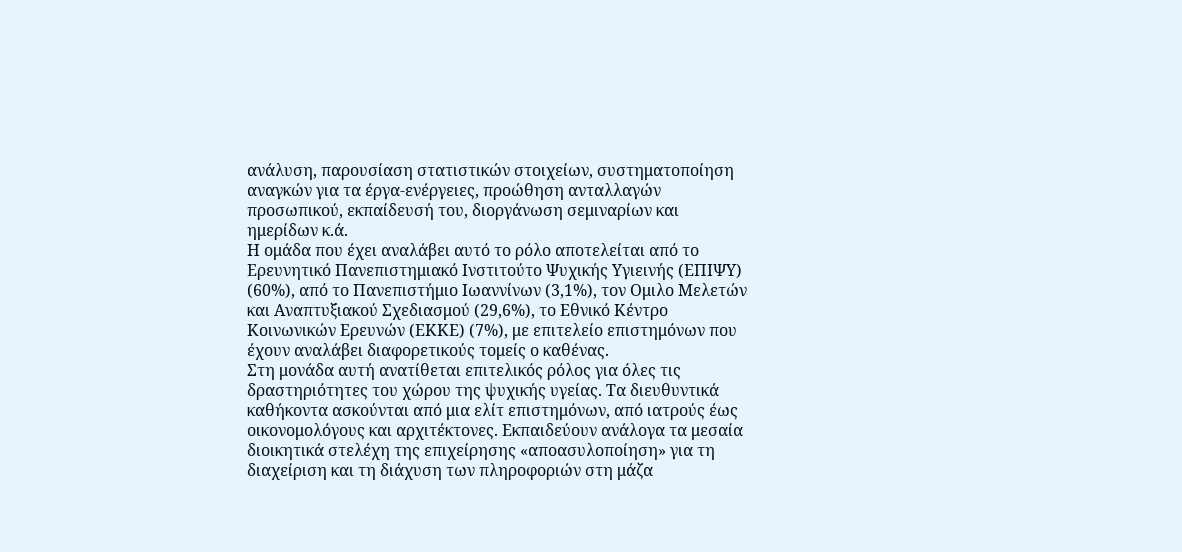ανάλυση, παρουσίαση στατιστικών στοιχείων, συστηματοποίηση αναγκών για τα έργα-ενέργειες, προώθηση ανταλλαγών προσωπικού, εκπαίδευσή του, διοργάνωση σεμιναρίων και ημερίδων κ.ά.
Η ομάδα που έχει αναλάβει αυτό το ρόλο αποτελείται από το Ερευνητικό Πανεπιστημιακό Ινστιτούτο Ψυχικής Υγιεινής (ΕΠΙΨΥ) (60%), από το Πανεπιστήμιο Ιωαννίνων (3,1%), τον Ομιλο Μελετών και Αναπτυξιακού Σχεδιασμού (29,6%), το Εθνικό Κέντρο Κοινωνικών Ερευνών (ΕΚΚΕ) (7%), με επιτελείο επιστημόνων που έχουν αναλάβει διαφορετικούς τομείς ο καθένας.
Στη μονάδα αυτή ανατίθεται επιτελικός ρόλος για όλες τις δραστηριότητες του χώρου της ψυχικής υγείας. Τα διευθυντικά καθήκοντα ασκούνται από μια ελίτ επιστημόνων, από ιατρούς έως οικονομολόγους και αρχιτέκτονες. Εκπαιδεύουν ανάλογα τα μεσαία διοικητικά στελέχη της επιχείρησης «αποασυλοποίηση» για τη διαχείριση και τη διάχυση των πληροφοριών στη μάζα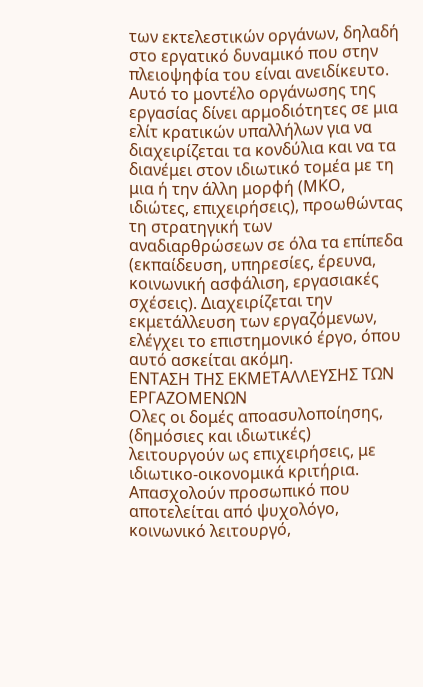των εκτελεστικών οργάνων, δηλαδή στο εργατικό δυναμικό που στην πλειοψηφία του είναι ανειδίκευτο.
Αυτό το μοντέλο οργάνωσης της εργασίας δίνει αρμοδιότητες σε μια ελίτ κρατικών υπαλλήλων για να διαχειρίζεται τα κονδύλια και να τα διανέμει στον ιδιωτικό τομέα με τη μια ή την άλλη μορφή (ΜΚΟ, ιδιώτες, επιχειρήσεις), προωθώντας τη στρατηγική των αναδιαρθρώσεων σε όλα τα επίπεδα (εκπαίδευση, υπηρεσίες, έρευνα, κοινωνική ασφάλιση, εργασιακές σχέσεις). Διαχειρίζεται την εκμετάλλευση των εργαζόμενων, ελέγχει το επιστημονικό έργο, όπου αυτό ασκείται ακόμη.
ΕΝΤΑΣΗ ΤΗΣ ΕΚΜΕΤΑΛΛΕΥΣΗΣ ΤΩΝ ΕΡΓΑΖΟΜΕΝΩΝ
Ολες οι δομές αποασυλοποίησης, (δημόσιες και ιδιωτικές) λειτουργούν ως επιχειρήσεις, με ιδιωτικο-οικονομικά κριτήρια. Απασχολούν προσωπικό που αποτελείται από ψυχολόγο, κοινωνικό λειτουργό,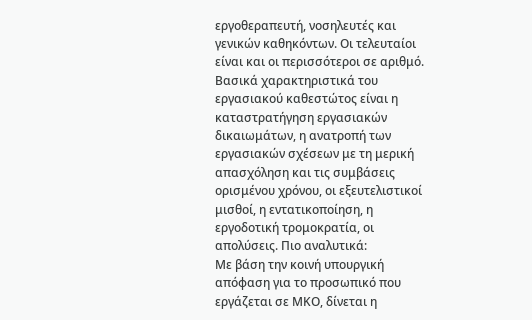εργοθεραπευτή, νοσηλευτές και γενικών καθηκόντων. Οι τελευταίοι είναι και οι περισσότεροι σε αριθμό. Βασικά χαρακτηριστικά του εργασιακού καθεστώτος είναι η καταστρατήγηση εργασιακών δικαιωμάτων, η ανατροπή των εργασιακών σχέσεων με τη μερική απασχόληση και τις συμβάσεις ορισμένου χρόνου, οι εξευτελιστικοί μισθοί, η εντατικοποίηση, η εργοδοτική τρομοκρατία, οι απολύσεις. Πιο αναλυτικά:
Με βάση την κοινή υπουργική απόφαση για το προσωπικό που εργάζεται σε ΜΚΟ, δίνεται η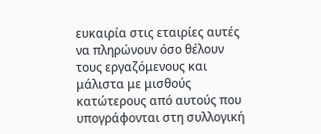ευκαιρία στις εταιρίες αυτές να πληρώνουν όσο θέλουν τους εργαζόμενους και μάλιστα με μισθούς κατώτερους από αυτούς που υπογράφονται στη συλλογική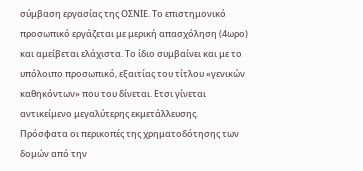σύμβαση εργασίας της ΟΣΝΙΕ. Το επιστημονικό προσωπικό εργάζεται με μερική απασχόληση (4ωρο) και αμείβεται ελάχιστα. Το ίδιο συμβαίνει και με το υπόλοιπο προσωπικό, εξαιτίας του τίτλου «γενικών καθηκόντων» που του δίνεται. Ετσι γίνεται αντικείμενο μεγαλύτερης εκμετάλλευσης.
Πρόσφατα οι περικοπές της χρηματοδότησης των δομών από την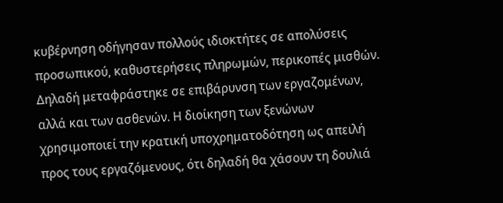κυβέρνηση οδήγησαν πολλούς ιδιοκτήτες σε απολύσεις προσωπικού, καθυστερήσεις πληρωμών, περικοπές μισθών. Δηλαδή μεταφράστηκε σε επιβάρυνση των εργαζομένων, αλλά και των ασθενών. Η διοίκηση των ξενώνων χρησιμοποιεί την κρατική υποχρηματοδότηση ως απειλή προς τους εργαζόμενους, ότι δηλαδή θα χάσουν τη δουλιά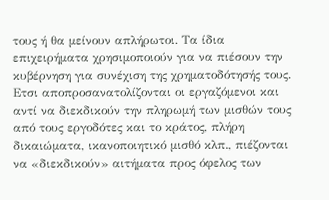τους ή θα μείνουν απλήρωτοι. Τα ίδια επιχειρήματα χρησιμοποιούν για να πιέσουν την κυβέρνηση για συνέχιση της χρηματοδότησής τους. Ετσι αποπροσανατολίζονται οι εργαζόμενοι και αντί να διεκδικούν την πληρωμή των μισθών τους από τους εργοδότες και το κράτος, πλήρη δικαιώματα, ικανοποιητικό μισθό κλπ., πιέζονται να «διεκδικούν» αιτήματα προς όφελος των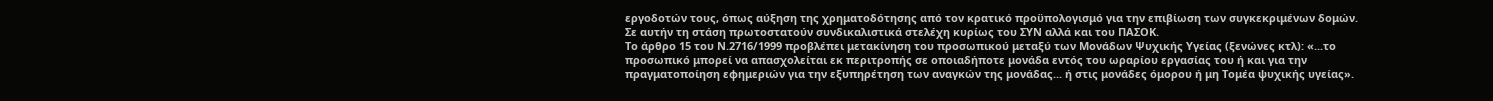εργοδοτών τους, όπως αύξηση της χρηματοδότησης από τον κρατικό προϋπολογισμό για την επιβίωση των συγκεκριμένων δομών. Σε αυτήν τη στάση πρωτοστατούν συνδικαλιστικά στελέχη κυρίως του ΣΥΝ αλλά και του ΠΑΣΟΚ.
Το άρθρο 15 του Ν.2716/1999 προβλέπει μετακίνηση του προσωπικού μεταξύ των Μονάδων Ψυχικής Υγείας (ξενώνες κτλ): «...το προσωπικό μπορεί να απασχολείται εκ περιτροπής σε οποιαδήποτε μονάδα εντός του ωραρίου εργασίας του ή και για την πραγματοποίηση εφημεριών για την εξυπηρέτηση των αναγκών της μονάδας... ή στις μονάδες όμορου ή μη Τομέα ψυχικής υγείας».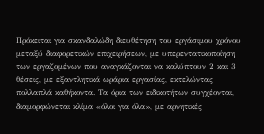Πρόκειται για σκανδαλώδη διευθέτηση του εργάσιμου χρόνου μεταξύ διαφορετικών επιχειρήσεων, με υπερεντατικοποίηση των εργαζομένων που αναγκάζονται να καλύπτουν 2 και 3 θέσεις, με εξαντλητικά ωράρια εργασίας, εκτελώντας πολλαπλά καθήκοντα. Τα όρια των ειδικοτήτων συγχέονται, διαμορφώνεται κλίμα «όλοι για όλα», με αρνητικές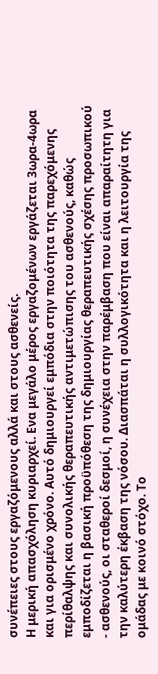συνέπειες στους εργαζόμενους αλλά και στους ασθενείς.
Η μερική απασχόληση κυριαρχεί. Ενα μεγάλο μέρος εργαζομένων εργάζεται 3ωρα-4ωρα και για ορισμένο χρόνο. Αυτό δημιουργεί εμπόδια στην ποιότητα της παρεχόμενης περίθαλψης και συνολικής θεραπευτικής αντιμετώπισης του ασθενούς, καθώς εμποδίζεται η βασική προϋπόθεση της δημιουργίας θεραπευτικής σχέσης προσωπικού - ασθενούς, οι σταθεροί δεσμοί, η συνέχεια στην παρέμβαση που είναι απαραίτητη για την καλύτερη έκβαση της νόσου. Διασπάται η συλλογικότητα και η λειτουργία της ομάδας με κοινό στόχο. Το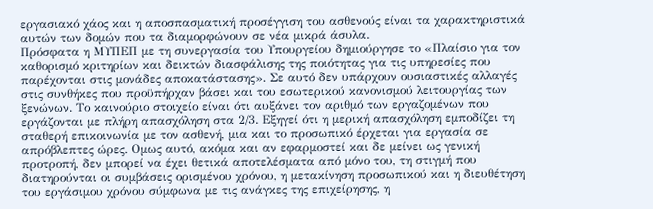εργασιακό χάος και η αποσπασματική προσέγγιση του ασθενούς είναι τα χαρακτηριστικά αυτών των δομών που τα διαμορφώνουν σε νέα μικρά άσυλα.
Πρόσφατα η ΜΥΠΕΠ με τη συνεργασία του Υπουργείου δημιούργησε το «Πλαίσιο για τον καθορισμό κριτηρίων και δεικτών διασφάλισης της ποιότητας για τις υπηρεσίες που παρέχονται στις μονάδες αποκατάστασης». Σε αυτό δεν υπάρχουν ουσιαστικές αλλαγές στις συνθήκες που προϋπήρχαν βάσει και του εσωτερικού κανονισμού λειτουργίας των ξενώνων. Το καινούριο στοιχείο είναι ότι αυξάνει τον αριθμό των εργαζομένων που εργάζονται με πλήρη απασχόληση στα 2/3. Εξηγεί ότι η μερική απασχόληση εμποδίζει τη σταθερή επικοινωνία με τον ασθενή, μια και το προσωπικό έρχεται για εργασία σε απρόβλεπτες ώρες. Ομως αυτό, ακόμα και αν εφαρμοστεί και δε μείνει ως γενική προτροπή, δεν μπορεί να έχει θετικά αποτελέσματα από μόνο του, τη στιγμή που διατηρούνται οι συμβάσεις ορισμένου χρόνου, η μετακίνηση προσωπικού και η διευθέτηση του εργάσιμου χρόνου σύμφωνα με τις ανάγκες της επιχείρησης, η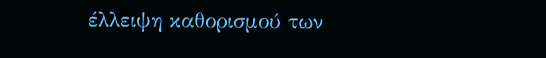έλλειψη καθορισμού των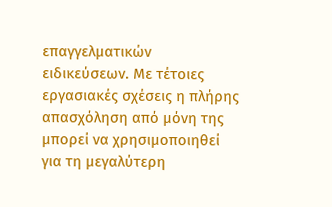επαγγελματικών ειδικεύσεων. Με τέτοιες εργασιακές σχέσεις η πλήρης απασχόληση από μόνη της μπορεί να χρησιμοποιηθεί για τη μεγαλύτερη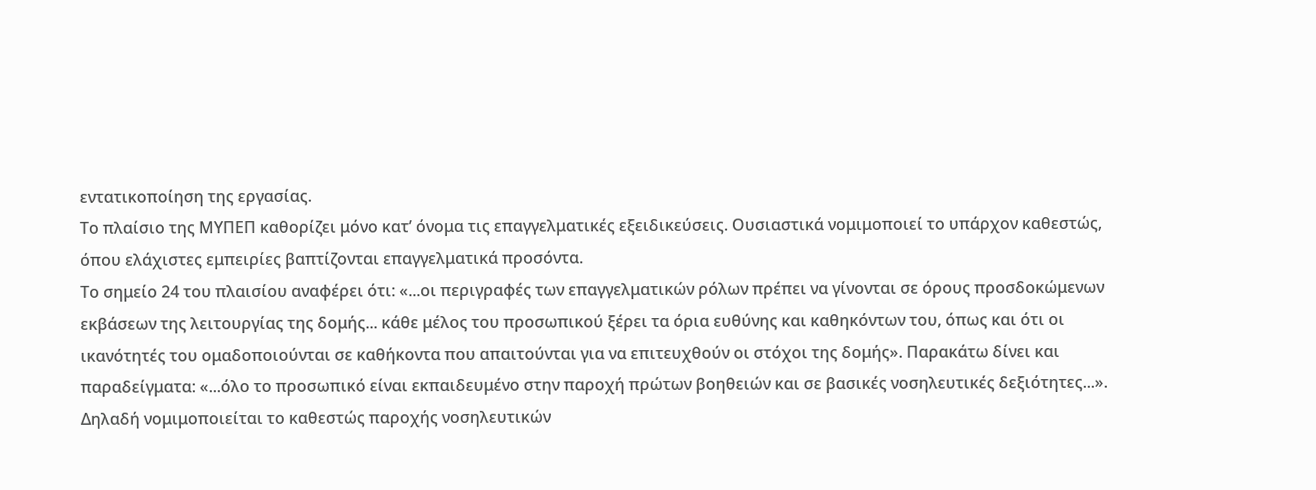εντατικοποίηση της εργασίας.
Το πλαίσιο της ΜΥΠΕΠ καθορίζει μόνο κατ’ όνομα τις επαγγελματικές εξειδικεύσεις. Ουσιαστικά νομιμοποιεί το υπάρχον καθεστώς, όπου ελάχιστες εμπειρίες βαπτίζονται επαγγελματικά προσόντα.
Το σημείο 24 του πλαισίου αναφέρει ότι: «...οι περιγραφές των επαγγελματικών ρόλων πρέπει να γίνονται σε όρους προσδοκώμενων εκβάσεων της λειτουργίας της δομής... κάθε μέλος του προσωπικού ξέρει τα όρια ευθύνης και καθηκόντων του, όπως και ότι οι ικανότητές του ομαδοποιούνται σε καθήκοντα που απαιτούνται για να επιτευχθούν οι στόχοι της δομής». Παρακάτω δίνει και παραδείγματα: «...όλο το προσωπικό είναι εκπαιδευμένο στην παροχή πρώτων βοηθειών και σε βασικές νοσηλευτικές δεξιότητες...». Δηλαδή νομιμοποιείται το καθεστώς παροχής νοσηλευτικών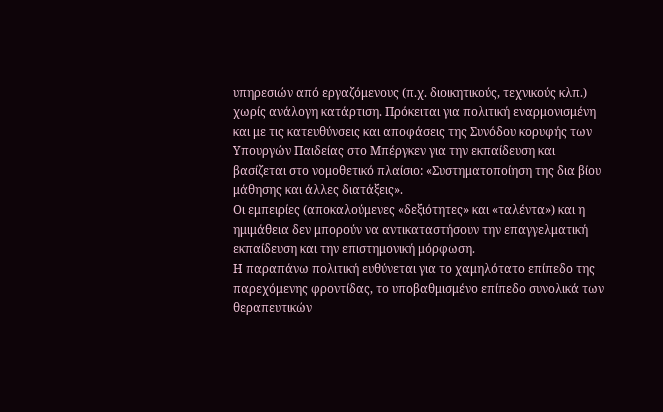υπηρεσιών από εργαζόμενους (π.χ. διοικητικούς, τεχνικούς κλπ.) χωρίς ανάλογη κατάρτιση. Πρόκειται για πολιτική εναρμονισμένη και με τις κατευθύνσεις και αποφάσεις της Συνόδου κορυφής των Υπουργών Παιδείας στο Μπέργκεν για την εκπαίδευση και βασίζεται στο νομοθετικό πλαίσιο: «Συστηματοποίηση της δια βίου μάθησης και άλλες διατάξεις».
Οι εμπειρίες (αποκαλούμενες «δεξιότητες» και «ταλέντα») και η ημιμάθεια δεν μπορούν να αντικαταστήσουν την επαγγελματική εκπαίδευση και την επιστημονική μόρφωση.
Η παραπάνω πολιτική ευθύνεται για το χαμηλότατο επίπεδο της παρεχόμενης φροντίδας, το υποβαθμισμένο επίπεδο συνολικά των θεραπευτικών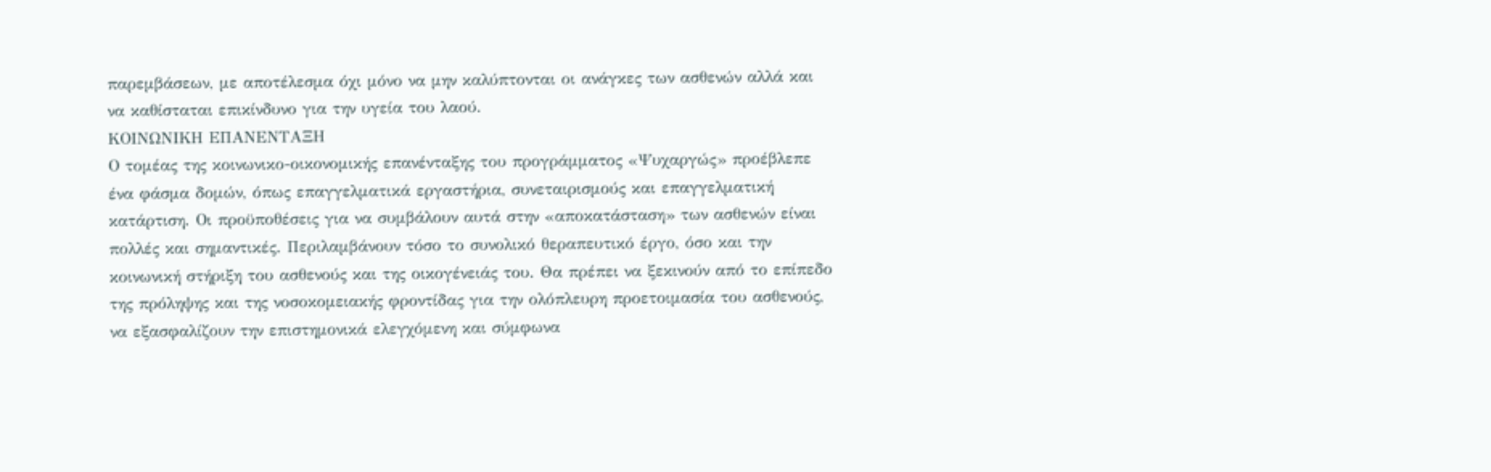παρεμβάσεων, με αποτέλεσμα όχι μόνο να μην καλύπτονται οι ανάγκες των ασθενών αλλά και να καθίσταται επικίνδυνο για την υγεία του λαού.
ΚΟΙΝΩΝΙΚΗ ΕΠΑΝΕΝΤΑΞΗ
Ο τομέας της κοινωνικο-οικονομικής επανένταξης του προγράμματος «Ψυχαργώς» προέβλεπε ένα φάσμα δομών, όπως επαγγελματικά εργαστήρια, συνεταιρισμούς και επαγγελματική κατάρτιση. Οι προϋποθέσεις για να συμβάλουν αυτά στην «αποκατάσταση» των ασθενών είναι πολλές και σημαντικές. Περιλαμβάνουν τόσο το συνολικό θεραπευτικό έργο, όσο και την κοινωνική στήριξη του ασθενούς και της οικογένειάς του. Θα πρέπει να ξεκινούν από το επίπεδο της πρόληψης και της νοσοκομειακής φροντίδας για την ολόπλευρη προετοιμασία του ασθενούς, να εξασφαλίζουν την επιστημονικά ελεγχόμενη και σύμφωνα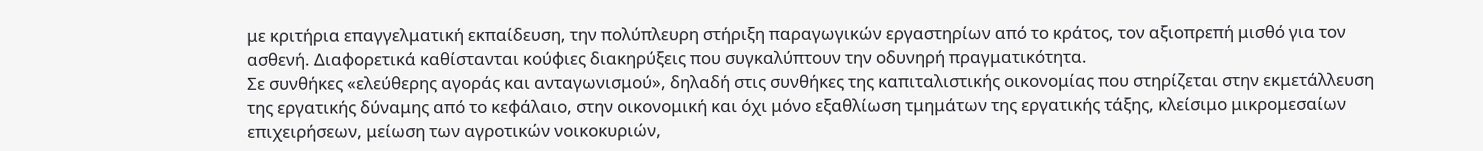με κριτήρια επαγγελματική εκπαίδευση, την πολύπλευρη στήριξη παραγωγικών εργαστηρίων από το κράτος, τον αξιοπρεπή μισθό για τον ασθενή. Διαφορετικά καθίστανται κούφιες διακηρύξεις που συγκαλύπτουν την οδυνηρή πραγματικότητα.
Σε συνθήκες «ελεύθερης αγοράς και ανταγωνισμού», δηλαδή στις συνθήκες της καπιταλιστικής οικονομίας που στηρίζεται στην εκμετάλλευση της εργατικής δύναμης από το κεφάλαιο, στην οικονομική και όχι μόνο εξαθλίωση τμημάτων της εργατικής τάξης, κλείσιμο μικρομεσαίων επιχειρήσεων, μείωση των αγροτικών νοικοκυριών,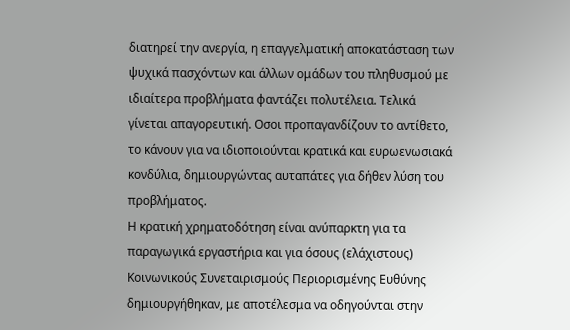διατηρεί την ανεργία, η επαγγελματική αποκατάσταση των ψυχικά πασχόντων και άλλων ομάδων του πληθυσμού με ιδιαίτερα προβλήματα φαντάζει πολυτέλεια. Τελικά γίνεται απαγορευτική. Οσοι προπαγανδίζουν το αντίθετο, το κάνουν για να ιδιοποιούνται κρατικά και ευρωενωσιακά κονδύλια, δημιουργώντας αυταπάτες για δήθεν λύση του προβλήματος.
Η κρατική χρηματοδότηση είναι ανύπαρκτη για τα παραγωγικά εργαστήρια και για όσους (ελάχιστους) Κοινωνικούς Συνεταιρισμούς Περιορισμένης Ευθύνης δημιουργήθηκαν, με αποτέλεσμα να οδηγούνται στην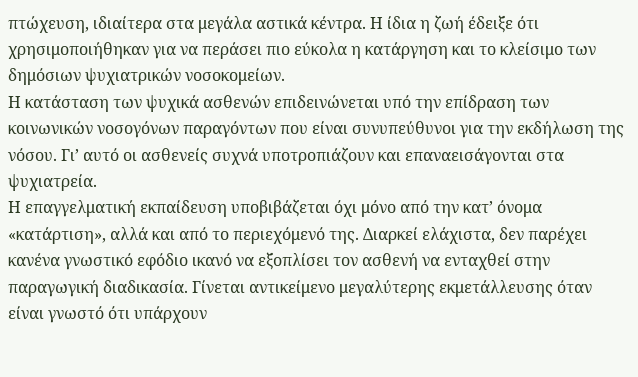πτώχευση, ιδιαίτερα στα μεγάλα αστικά κέντρα. Η ίδια η ζωή έδειξε ότι χρησιμοποιήθηκαν για να περάσει πιο εύκολα η κατάργηση και το κλείσιμο των δημόσιων ψυχιατρικών νοσοκομείων.
Η κατάσταση των ψυχικά ασθενών επιδεινώνεται υπό την επίδραση των κοινωνικών νοσογόνων παραγόντων που είναι συνυπεύθυνοι για την εκδήλωση της νόσου. Γι’ αυτό οι ασθενείς συχνά υποτροπιάζουν και επαναεισάγονται στα ψυχιατρεία.
Η επαγγελματική εκπαίδευση υποβιβάζεται όχι μόνο από την κατ’ όνομα «κατάρτιση», αλλά και από το περιεχόμενό της. Διαρκεί ελάχιστα, δεν παρέχει κανένα γνωστικό εφόδιο ικανό να εξοπλίσει τον ασθενή να ενταχθεί στην παραγωγική διαδικασία. Γίνεται αντικείμενο μεγαλύτερης εκμετάλλευσης όταν είναι γνωστό ότι υπάρχουν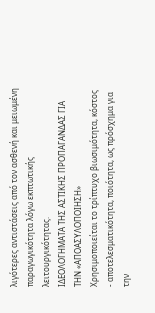λιγότερες αντιστάσεις από τον ασθενή και μειωμένη παραγωγικότητα λόγω εκπτωτικής λειτουργικότητας.
ΙΔΕΟΛΟΓΗΜΑΤΑ ΤΗΣ ΑΣΤΙΚΗΣ ΠΡΟΠΑΓΑΝΔΑΣ ΓΙΑ ΤΗΝ «ΑΠΟΑΣΥΛΟΠΟΙΗΣΗ»
Χρησιμοποιείται το τρίπτυχο βιωσιμότητα, κόστος - αποτελεσματικότητα, ποιότητα, ως πρόσχημα για την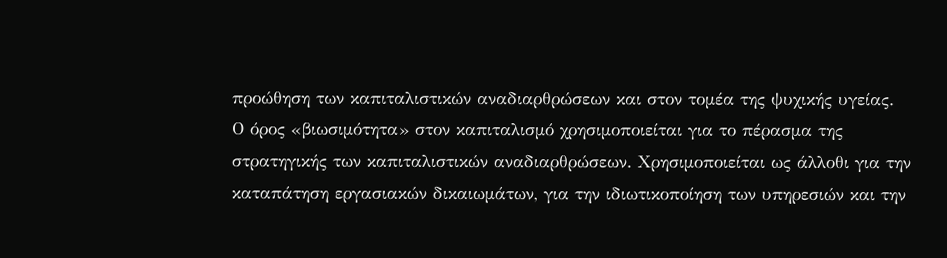προώθηση των καπιταλιστικών αναδιαρθρώσεων και στον τομέα της ψυχικής υγείας.
Ο όρος «βιωσιμότητα» στον καπιταλισμό χρησιμοποιείται για το πέρασμα της στρατηγικής των καπιταλιστικών αναδιαρθρώσεων. Χρησιμοποιείται ως άλλοθι για την καταπάτηση εργασιακών δικαιωμάτων, για την ιδιωτικοποίηση των υπηρεσιών και την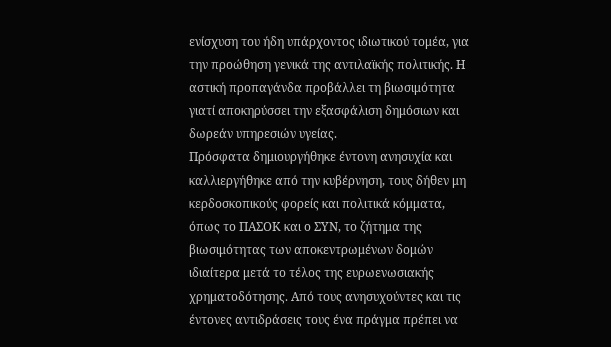ενίσχυση του ήδη υπάρχοντος ιδιωτικού τομέα, για την προώθηση γενικά της αντιλαϊκής πολιτικής. Η αστική προπαγάνδα προβάλλει τη βιωσιμότητα γιατί αποκηρύσσει την εξασφάλιση δημόσιων και δωρεάν υπηρεσιών υγείας.
Πρόσφατα δημιουργήθηκε έντονη ανησυχία και καλλιεργήθηκε από την κυβέρνηση, τους δήθεν μη κερδοσκοπικούς φορείς και πολιτικά κόμματα, όπως το ΠΑΣΟΚ και ο ΣΥΝ, το ζήτημα της βιωσιμότητας των αποκεντρωμένων δομών ιδιαίτερα μετά το τέλος της ευρωενωσιακής χρηματοδότησης. Από τους ανησυχούντες και τις έντονες αντιδράσεις τους ένα πράγμα πρέπει να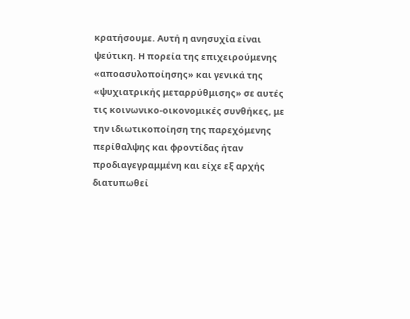κρατήσουμε. Αυτή η ανησυχία είναι ψεύτικη. Η πορεία της επιχειρούμενης «αποασυλοποίησης» και γενικά της «ψυχιατρικής μεταρρύθμισης» σε αυτές τις κοινωνικο-οικονομικές συνθήκες, με την ιδιωτικοποίηση της παρεχόμενης περίθαλψης και φροντίδας ήταν προδιαγεγραμμένη και είχε εξ αρχής διατυπωθεί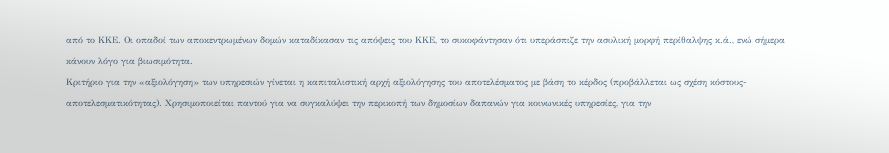από το ΚΚΕ. Οι οπαδοί των αποκεντρωμένων δομών καταδίκασαν τις απόψεις του ΚΚΕ, το συκοφάντησαν ότι υπεράσπιζε την ασυλική μορφή περίθαλψης κ.ά., ενώ σήμερα κάνουν λόγο για βιωσιμότητα.
Κριτήριο για την «αξιολόγηση» των υπηρεσιών γίνεται η καπιταλιστική αρχή αξιολόγησης του αποτελέσματος με βάση το κέρδος (προβάλλεται ως σχέση κόστους-αποτελεσματικότητας). Χρησιμοποιείται παντού για να συγκαλύψει την περικοπή των δημοσίων δαπανών για κοινωνικές υπηρεσίες, για την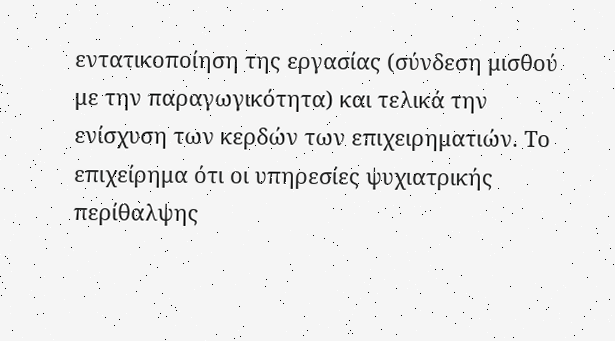εντατικοποίηση της εργασίας (σύνδεση μισθού με την παραγωγικότητα) και τελικά την ενίσχυση των κερδών των επιχειρηματιών. Το επιχείρημα ότι οι υπηρεσίες ψυχιατρικής περίθαλψης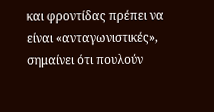και φροντίδας πρέπει να είναι «ανταγωνιστικές», σημαίνει ότι πουλούν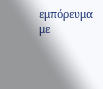εμπόρευμα με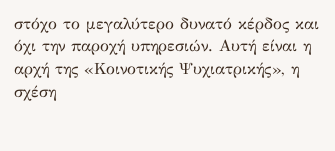στόχο το μεγαλύτερο δυνατό κέρδος και όχι την παροχή υπηρεσιών. Αυτή είναι η αρχή της «Κοινοτικής Ψυχιατρικής», η σχέση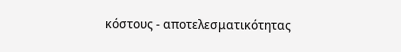κόστους - αποτελεσματικότητας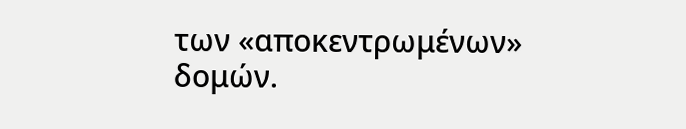των «αποκεντρωμένων» δομών.